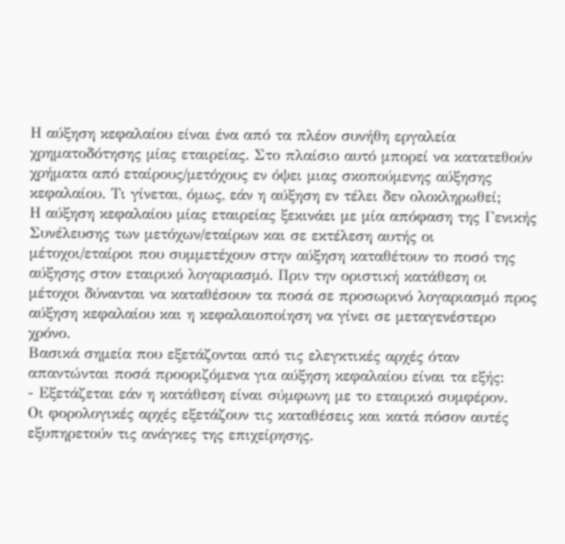Η αύξηση κεφαλαίου είναι ένα από τα πλέον συνήθη εργαλεία χρηματοδότησης μίας εταιρείας. Στο πλαίσιο αυτό μπορεί να κατατεθούν χρήματα από εταίρους/μετόχους εν όψει μιας σκοπούμενης αύξησης κεφαλαίου. Τι γίνεται, όμως, εάν η αύξηση εν τέλει δεν ολοκληρωθεί;
Η αύξηση κεφαλαίου μίας εταιρείας ξεκινάει με μία απόφαση της Γενικής Συνέλευσης των μετόχων/εταίρων και σε εκτέλεση αυτής οι μέτοχοι/εταίροι που συμμετέχουν στην αύξηση καταθέτουν το ποσό της αύξησης στον εταιρικό λογαριασμό. Πριν την οριστική κατάθεση οι μέτοχοι δύνανται να καταθέσουν τα ποσά σε προσωρινό λογαριασμό προς αύξηση κεφαλαίου και η κεφαλαιοποίηση να γίνει σε μεταγενέστερο χρόνο.
Βασικά σημεία που εξετάζονται από τις ελεγκτικές αρχές όταν απαντώνται ποσά προοριζόμενα για αύξηση κεφαλαίου είναι τα εξής:
- Εξετάζεται εάν η κατάθεση είναι σύμφωνη με το εταιρικό συμφέρον.
Οι φορολογικές αρχές εξετάζουν τις καταθέσεις και κατά πόσον αυτές εξυπηρετούν τις ανάγκες της επιχείρησης.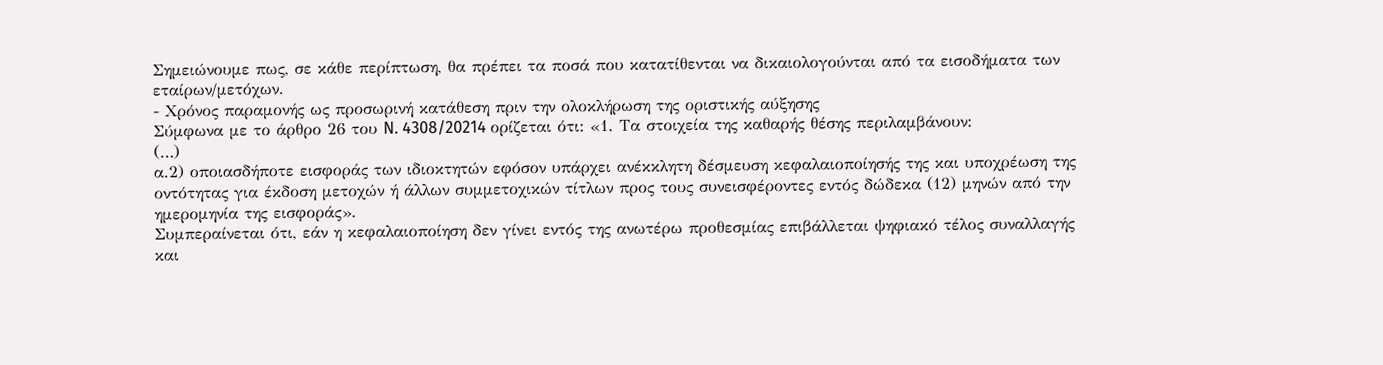Σημειώνουμε πως, σε κάθε περίπτωση, θα πρέπει τα ποσά που κατατίθενται να δικαιολογούνται από τα εισοδήματα των εταίρων/μετόχων.
- Χρόνος παραμονής ως προσωρινή κατάθεση πριν την ολοκλήρωση της οριστικής αύξησης
Σύμφωνα με το άρθρο 26 του N. 4308/20214 ορίζεται ότι: «1. Τα στοιχεία της καθαρής θέσης περιλαμβάνουν:
(…)
α.2) οποιασδήποτε εισφοράς των ιδιοκτητών εφόσον υπάρχει ανέκκλητη δέσμευση κεφαλαιοποίησής της και υποχρέωση της οντότητας για έκδοση μετοχών ή άλλων συμμετοχικών τίτλων προς τους συνεισφέροντες εντός δώδεκα (12) μηνών από την ημερομηνία της εισφοράς».
Συμπεραίνεται ότι, εάν η κεφαλαιοποίηση δεν γίνει εντός της ανωτέρω προθεσμίας επιβάλλεται ψηφιακό τέλος συναλλαγής και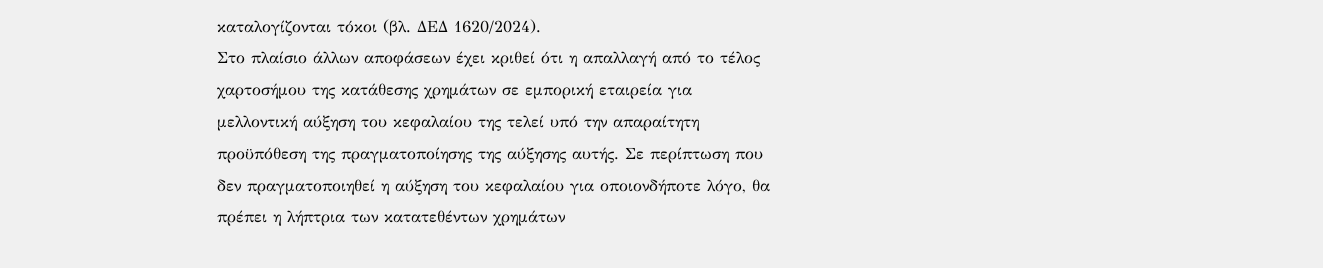καταλογίζονται τόκοι (βλ. ΔΕΔ 1620/2024).
Στο πλαίσιο άλλων αποφάσεων έχει κριθεί ότι η απαλλαγή από το τέλος χαρτοσήμου της κατάθεσης χρημάτων σε εμπορική εταιρεία για μελλοντική αύξηση του κεφαλαίου της τελεί υπό την απαραίτητη προϋπόθεση της πραγματοποίησης της αύξησης αυτής. Σε περίπτωση που δεν πραγματοποιηθεί η αύξηση του κεφαλαίου για οποιονδήποτε λόγο, θα πρέπει η λήπτρια των κατατεθέντων χρημάτων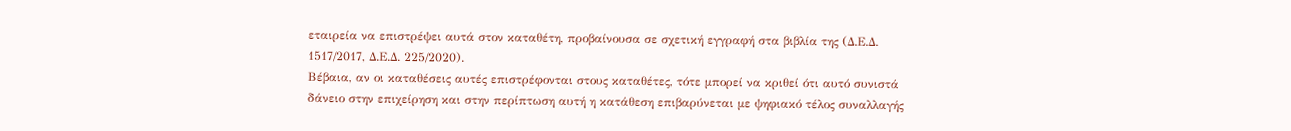εταιρεία να επιστρέψει αυτά στον καταθέτη, προβαίνουσα σε σχετική εγγραφή στα βιβλία της (Δ.Ε.Δ. 1517/2017, Δ.Ε.Δ. 225/2020).
Βέβαια, αν οι καταθέσεις αυτές επιστρέφονται στους καταθέτες, τότε μπορεί να κριθεί ότι αυτό συνιστά δάνειο στην επιχείρηση και στην περίπτωση αυτή η κατάθεση επιβαρύνεται με ψηφιακό τέλος συναλλαγής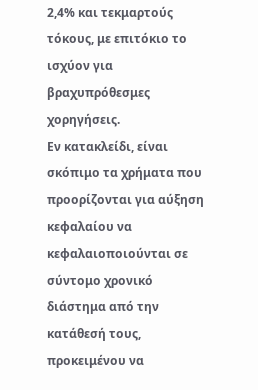2,4% και τεκμαρτούς τόκους, με επιτόκιο το ισχύον για βραχυπρόθεσμες χορηγήσεις.
Εν κατακλείδι, είναι σκόπιμο τα χρήματα που προορίζονται για αύξηση κεφαλαίου να κεφαλαιοποιούνται σε σύντομο χρονικό διάστημα από την κατάθεσή τους, προκειμένου να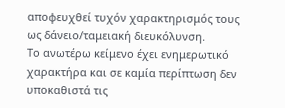αποφευχθεί τυχόν χαρακτηρισμός τους ως δάνειο/ταμειακή διευκόλυνση.
Το ανωτέρω κείμενο έχει ενημερωτικό χαρακτήρα και σε καμία περίπτωση δεν υποκαθιστά τις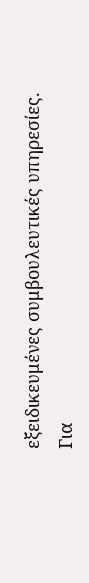εξειδικευμένες συμβουλευτικές υπηρεσίες.
Για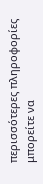περισσότερες πληροφορίες μπορείτε να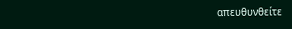απευθυνθείτε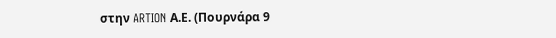στην ARTION Α.Ε. (Πουρνάρα 9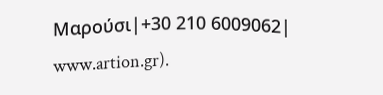Μαρούσι|+30 210 6009062| www.artion.gr).